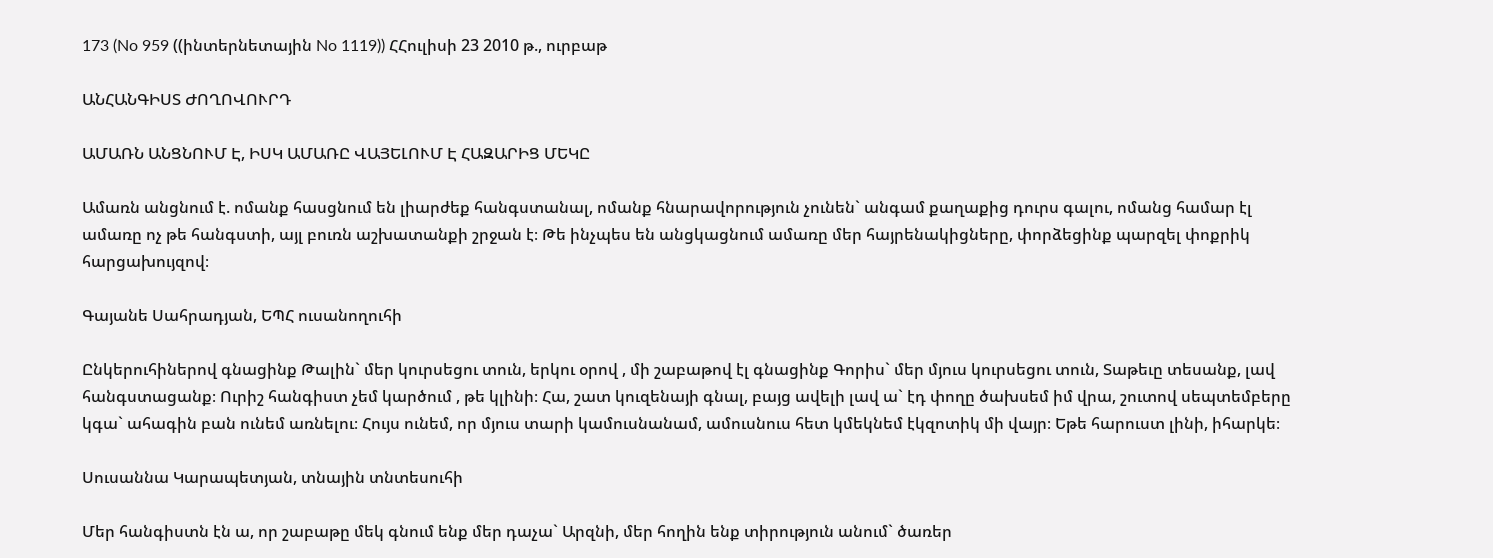173 (No 959 ((ինտերնետային No 1119)) ՀՀուլիսի 23 2010 թ., ուրբաթ

ԱՆՀԱՆԳԻՍՏ ԺՈՂՈՎՈՒՐԴ

ԱՄԱՌՆ ԱՆՑՆՈՒՄ Է, ԻՍԿ ԱՄԱՌԸ ՎԱՅԵԼՈՒՄ Է ՀԱԶԱՐԻՑ ՄԵԿԸ

Ամառն անցնում է. ոմանք հասցնում են լիարժեք հանգստանալ, ոմանք հնարավորություն չունեն` անգամ քաղաքից դուրս գալու, ոմանց համար էլ ամառը ոչ թե հանգստի, այլ բուռն աշխատանքի շրջան է։ Թե ինչպես են անցկացնում ամառը մեր հայրենակիցները, փորձեցինք պարզել փոքրիկ հարցախույզով։

Գայանե Սահրադյան, ԵՊՀ ուսանողուհի

Ընկերուհիներով գնացինք Թալին` մեր կուրսեցու տուն, երկու օրով , մի շաբաթով էլ գնացինք Գորիս` մեր մյուս կուրսեցու տուն, Տաթեւը տեսանք, լավ հանգստացանք։ Ուրիշ հանգիստ չեմ կարծում , թե կլինի։ Հա, շատ կուզենայի գնալ, բայց ավելի լավ ա` էդ փողը ծախսեմ իմ վրա, շուտով սեպտեմբերը կգա` ահագին բան ունեմ առնելու։ Հույս ունեմ, որ մյուս տարի կամուսնանամ, ամուսնուս հետ կմեկնեմ էկզոտիկ մի վայր։ Եթե հարուստ լինի, իհարկե։

Սուսաննա Կարապետյան, տնային տնտեսուհի

Մեր հանգիստն էն ա, որ շաբաթը մեկ գնում ենք մեր դաչա` Արզնի, մեր հողին ենք տիրություն անում` ծառեր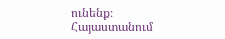ունենք։ Հայաստանում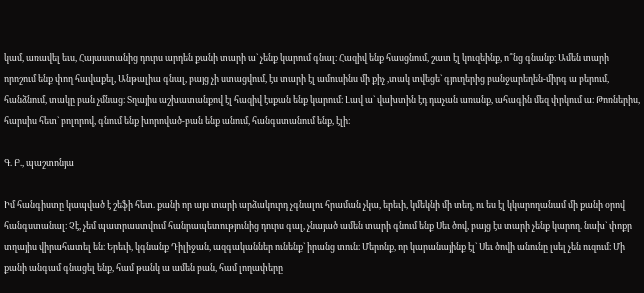կամ, առավել եւս, Հայաստանից դուրս արդեն քանի տարի ա` չենք կարում գնալ։ Հազիվ ենք հասցնում, շատ էլ կուզեինք, ո՞նց գնանք։ Ամեն տարի որոշում ենք փող հավաքել, Անթալիա գնալ, բայց չի ստացվում, էս տարի էլ ամուսինս մի քիչ ,տակ տվեցե` գյուղերից բանջարեղեն-միրգ ա բերում, հանձնում, տակը բան չմնաց։ Տղայիս աշխատանքով էլ հազիվ էսքան ենք կարում։ Լավ ա` վախտին էդ դաչան առանք, ահագին մեզ փրկում ա։ Թոռներիս, հարսիս հետ` բոլորով, գնում ենք խորոված-բան ենք անում, հանգստանում ենք, էլի։

Գ. Բ., պաշտոնյա

Իմ հանգիստը կապված է շեֆի հետ. քանի որ այս տարի արձակուրդ չգնալու հրաման չկա, երեւի, կմեկնի մի տեղ, ու ես էլ կկարողանամ մի քանի օրով հանգստանալ։ Չէ, չեմ պատրաստվում հանրապետությունից դուրս գալ, չնայած ամեն տարի գնում ենք Սեւ ծով, բայց էս տարի չենք կարող. նախ` փոքր տղայիս վիրահատել են։ Երեւի, կգնանք Դիլիջան, ազգականներ ունենք` իրանց տուն։ Մերոնք, որ կարանայինք էլ` Սեւ ծովի անունը լսել չեն ուզում։ Մի քանի անգամ գնացել ենք, համ թանկ ա ամեն բան, համ լողափերը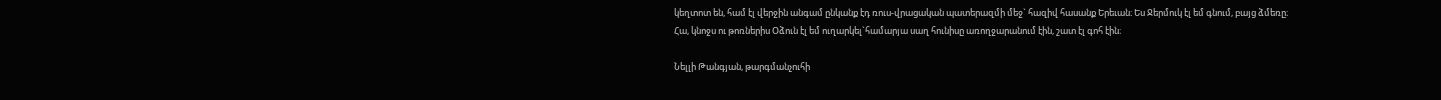կեղտոտ են, համ էլ վերջին անգամ ընկանք էդ ռուս-վրացական պատերազմի մեջ` հազիվ հասանք Երեւան։ Ես Ջերմուկ էլ եմ գնում, բայց ձմեռը։ Հա, կնոջս ու թոռներիս Օձուն էլ եմ ուղարկել`համարյա սաղ հունիսը առողջարանում էին, շատ էլ գոհ էին։

Նելլի Թանգյան, թարգմանչուհի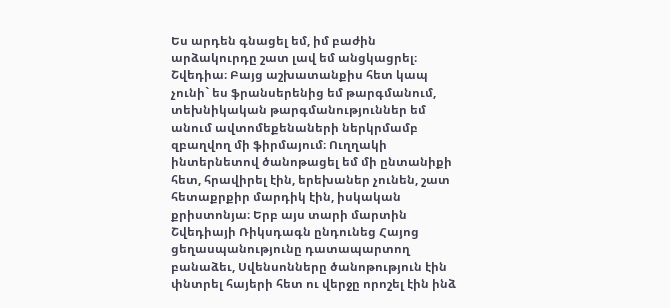Ես արդեն գնացել եմ, իմ բաժին արձակուրդը շատ լավ եմ անցկացրել։ Շվեդիա։ Բայց աշխատանքիս հետ կապ չունի` ես ֆրանսերենից եմ թարգմանում, տեխնիկական թարգմանություններ եմ անում ավտոմեքենաների ներկրմամբ զբաղվող մի ֆիրմայում։ Ուղղակի ինտերնետով ծանոթացել եմ մի ընտանիքի հետ, հրավիրել էին, երեխաներ չունեն, շատ հետաքրքիր մարդիկ էին, իսկական քրիստոնյա։ Երբ այս տարի մարտին Շվեդիայի Ռիկսդագն ընդունեց Հայոց ցեղասպանությունը դատապարտող բանաձեւ, Սվենսոնները ծանոթություն էին փնտրել հայերի հետ ու վերջը որոշել էին ինձ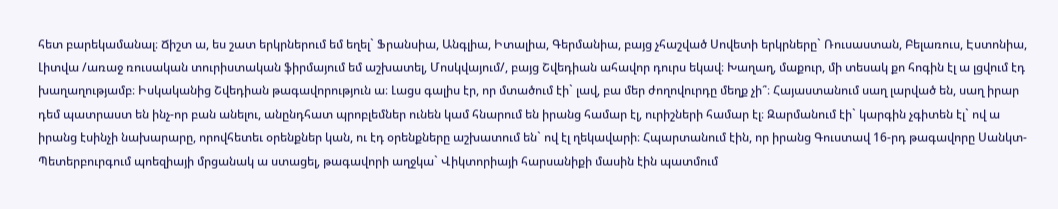հետ բարեկամանալ։ Ճիշտ ա, ես շատ երկրներում եմ եղել` Ֆրանսիա, Անգլիա, Իտալիա, Գերմանիա, բայց չհաշված Սովետի երկրները` Ռուսաստան, Բելառուս, Էստոնիա, Լիտվա /առաջ ռուսական տուրիստական ֆիրմայում եմ աշխատել, Մոսկվայում/, բայց Շվեդիան ահավոր դուրս եկավ։ Խաղաղ, մաքուր, մի տեսակ քո հոգին էլ ա լցվում էդ խաղաղությամբ։ Իսկականից Շվեդիան թագավորություն ա։ Լացս գալիս էր, որ մտածում էի` լավ, բա մեր ժողովուրդը մեղք չի՞։ Հայաստանում սաղ լարված են, սաղ իրար դեմ պատրաստ են ինչ-որ բան անելու, անընդհատ պրոբլեմներ ունեն կամ հնարում են իրանց համար էլ, ուրիշների համար էլ։ Զարմանում էի` կարգին չգիտեն էլ` ով ա իրանց էսինչի նախարարը, որովհետեւ օրենքներ կան, ու էդ օրենքները աշխատում են` ով էլ ղեկավարի։ Հպարտանում էին, որ իրանց Գուստավ 16-րդ թագավորը Սանկտ-Պետերբուրգում պոեզիայի մրցանակ ա ստացել, թագավորի աղջկա` Վիկտորիայի հարսանիքի մասին էին պատմում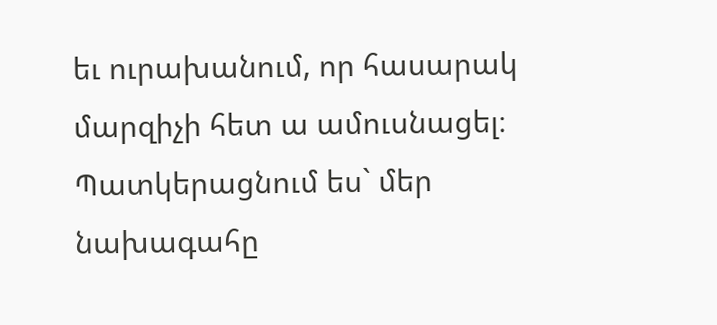եւ ուրախանում, որ հասարակ մարզիչի հետ ա ամուսնացել։ Պատկերացնում ես` մեր նախագահը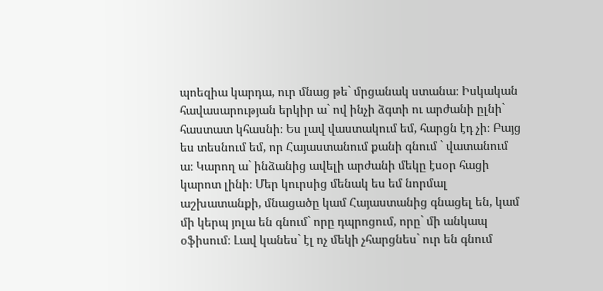պոեզիա կարդա, ուր մնաց թե` մրցանակ ստանա։ Իսկական հավասարության երկիր ա` ով ինչի ձգտի ու արժանի ըլնի` հաստատ կհասնի։ Ես լավ վաստակում եմ, հարցն էդ չի։ Բայց ես տեսնում եմ, որ Հայաստանում քանի գնում ` վատանում ա։ Կարող ա` ինձանից ավելի արժանի մեկը էսօր հացի կարոտ լինի։ Մեր կուրսից մենակ ես եմ նորմալ աշխատանքի, մնացածը կամ Հայաստանից գնացել են, կամ մի կերպ յոլա են գնում` որը դպրոցում, որը` մի անկապ օֆիսում։ Լավ կանես` էլ ոչ մեկի չհարցնես` ուր են գնում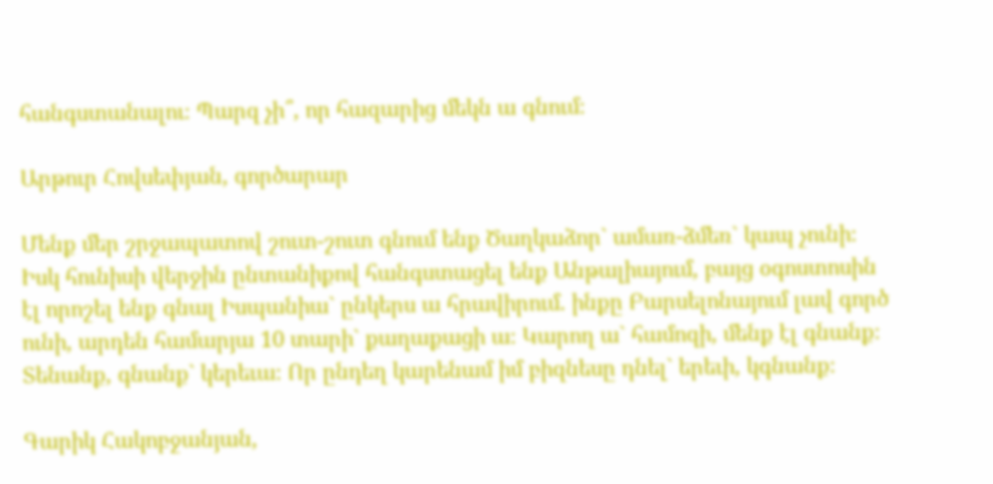հանգստանալու։ Պարզ չի՞, որ հազարից մեկն ա գնում։

Արթուր Հովսեփյան, գործարար

Մենք մեր շրջապատով շուտ-շուտ գնում ենք Ծաղկաձոր` ամառ-ձմեռ` կապ չունի։ Իսկ հունիսի վերջին ընտանիքով հանգստացել ենք Անթալիայում, բայց օգոստոսին էլ որոշել ենք գնալ Իսպանիա` ընկերս ա հրավիրում. ինքը Բարսելոնայում լավ գործ ունի, արդեն համարյա 10 տարի` քաղաքացի ա։ Կարող ա` համոզի, մենք էլ գնանք։ Տենանք, գնանք` կերեւա։ Որ ընդեղ կարենամ իմ բիզնեսը դնել` երեւի, կգնանք։

Գարիկ Հակոբջանյան,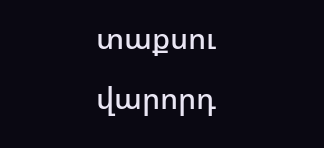տաքսու վարորդ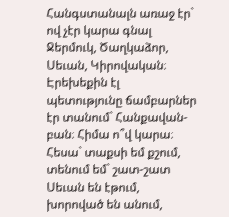Հանգստանալն առաջ էր` ով չէր կարա գնալ Ջերմուկ, Ծաղկաձոր, Սեւան, Կիրովական։ Էրեխեքին էլ պետությունը ճամբարներ էր տանում` Հանքավան-բան։ Հիմա ո՞վ կարա։ Հեսա` տաքսի եմ քշում, տենում եմ` շատ-շատ Սեւան են էթում, խորոված են անում,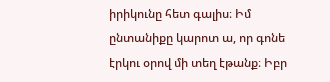իրիկունը հետ գալիս։ Իմ ընտանիքը կարոտ ա, որ գոնե էրկու օրով մի տեղ էթանք։ Իբր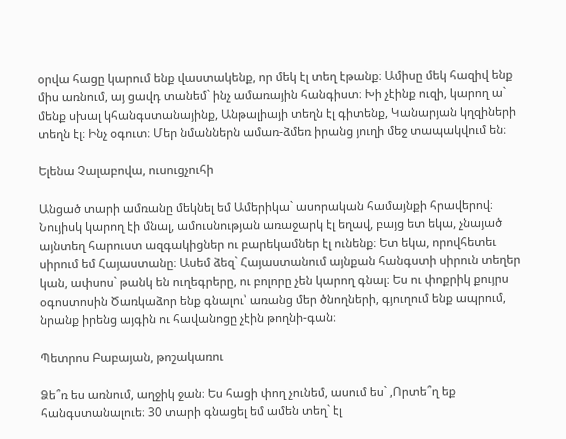օրվա հացը կարում ենք վաստակենք, որ մեկ էլ տեղ էթանք։ Ամիսը մեկ հազիվ ենք միս առնում, այ ցավդ տանեմ` ինչ ամառային հանգիստ։ Խի չէինք ուզի, կարող ա` մենք սխալ կհանգստանայինք, Անթալիայի տեղն էլ գիտենք, Կանարյան կղզիների տեղն էլ։ Ինչ օգուտ։ Մեր նմաններն ամառ-ձմեռ իրանց յուղի մեջ տապակվում են։

Ելենա Չալաբովա, ուսուցչուհի

Անցած տարի ամռանը մեկնել եմ Ամերիկա` ասորական համայնքի հրավերով։ Նույիսկ կարող էի մնալ, ամուսնության առաջարկ էլ եղավ, բայց ետ եկա, չնայած այնտեղ հարուստ ազգակիցներ ու բարեկամներ էլ ունենք։ Ետ եկա, որովհետեւ սիրում եմ Հայաստանը։ Ասեմ ձեզ` Հայաստանում այնքան հանգստի սիրուն տեղեր կան, ափսոս` թանկ են ուղեգրերը, ու բոլորը չեն կարող գնալ։ Ես ու փոքրիկ քույրս օգոստոսին Ծառկաձոր ենք գնալու՝ առանց մեր ծնողների, գյուղում ենք ապրում, նրանք իրենց այգին ու հավանոցը չէին թողնի-գան։

Պետրոս Բաբայան, թոշակառու

Ձե՞ռ ես առնում, աղջիկ ջան։ Ես հացի փող չունեմ, ասում ես` ,Որտե՞ղ եք հանգստանալուե։ 30 տարի գնացել եմ ամեն տեղ` էլ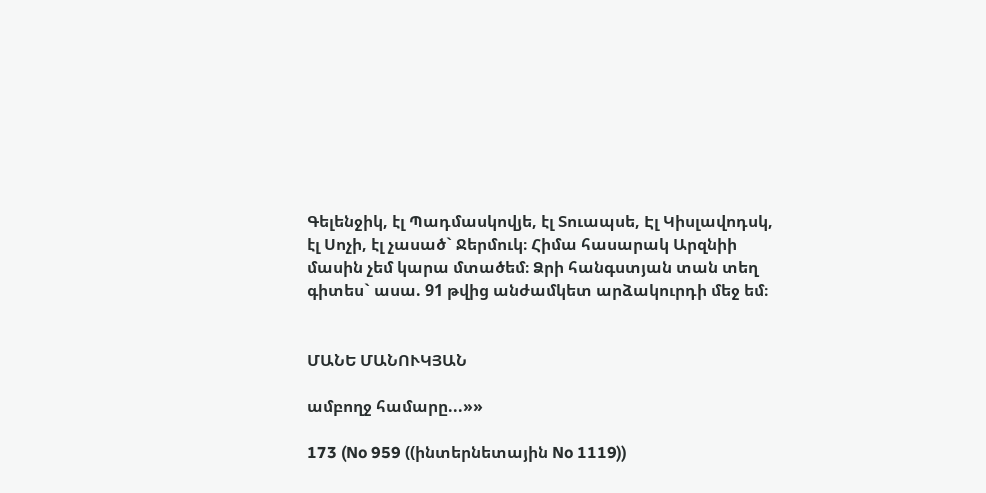Գելենջիկ, էլ Պադմասկովյե, էլ Տուապսե, Էլ Կիսլավոդսկ, էլ Սոչի, էլ չասած` Ջերմուկ։ Հիմա հասարակ Արզնիի մասին չեմ կարա մտածեմ։ Ձրի հանգստյան տան տեղ գիտես` ասա. 91 թվից անժամկետ արձակուրդի մեջ եմ։


ՄԱՆԵ ՄԱՆՈՒԿՅԱՆ

ամբողջ համարը...»»

173 (No 959 ((ինտերնետային No 1119))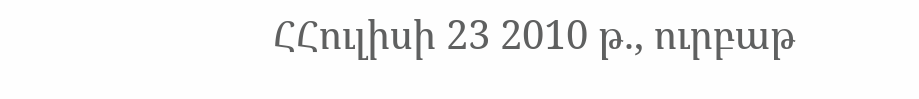ՀՀուլիսի 23 2010 թ., ուրբաթ